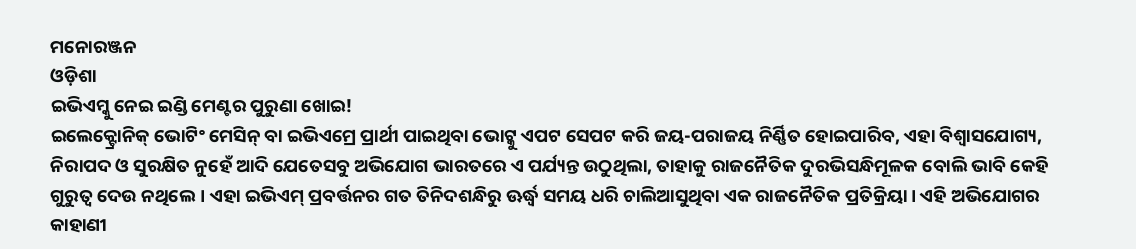ମନୋରଞ୍ଜନ
ଓଡ଼ିଶା
ଇଭିଏମ୍କୁ ନେଇ ଇଣ୍ଡି ମେଣ୍ଟର ପୁରୁଣା ଖୋଇ!
ଇଲେକ୍ଟ୍ରୋନିକ୍ ଭୋଟିଂ ମେସିନ୍ ବା ଇଭିଏମ୍ରେ ପ୍ରାର୍ଥୀ ପାଇଥିବା ଭୋଟ୍କୁ ଏପଟ ସେପଟ କରି ଜୟ-ପରାଜୟ ନିର୍ଣ୍ଣିତ ହୋଇପାରିବ, ଏହା ବିଶ୍ୱାସଯୋଗ୍ୟ, ନିରାପଦ ଓ ସୁରକ୍ଷିତ ନୁହେଁ ଆଦି ଯେତେସବୁ ଅଭିଯୋଗ ଭାରତରେ ଏ ପର୍ଯ୍ୟନ୍ତ ଉଠୁଥିଲା, ତାହାକୁ ରାଜନୈତିକ ଦୁରଭିସନ୍ଧିମୂଳକ ବୋଲି ଭାବି କେହି ଗୁରୁତ୍ୱ ଦେଉ ନଥିଲେ। ଏହା ଇଭିଏମ୍ ପ୍ରବର୍ତ୍ତନର ଗତ ତିନିଦଶନ୍ଧିରୁ ଊର୍ଦ୍ଧ୍ବ ସମୟ ଧରି ଚାଲିଆସୁଥିବା ଏକ ରାଜନୈତିକ ପ୍ରତିକ୍ରିୟା। ଏହି ଅଭିଯୋଗର କାହାଣୀ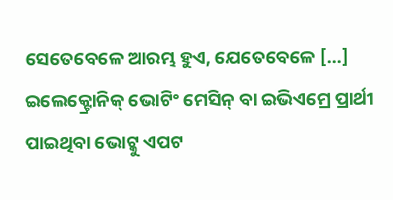ସେତେବେଳେ ଆରମ୍ଭ ହୁଏ, ଯେତେବେଳେ […]
ଇଲେକ୍ଟ୍ରୋନିକ୍ ଭୋଟିଂ ମେସିନ୍ ବା ଇଭିଏମ୍ରେ ପ୍ରାର୍ଥୀ ପାଇଥିବା ଭୋଟ୍କୁ ଏପଟ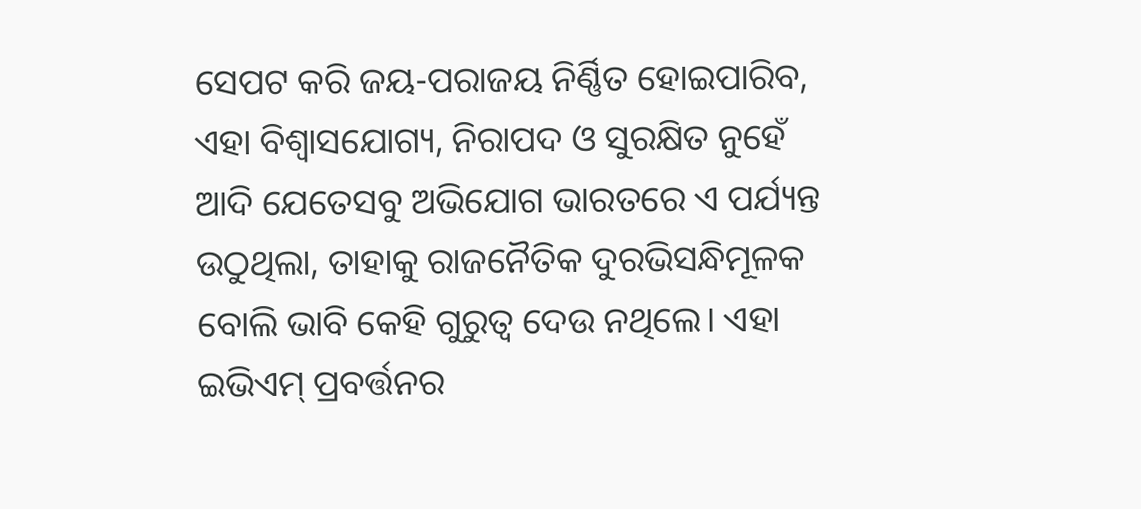ସେପଟ କରି ଜୟ-ପରାଜୟ ନିର୍ଣ୍ଣିତ ହୋଇପାରିବ, ଏହା ବିଶ୍ୱାସଯୋଗ୍ୟ, ନିରାପଦ ଓ ସୁରକ୍ଷିତ ନୁହେଁ ଆଦି ଯେତେସବୁ ଅଭିଯୋଗ ଭାରତରେ ଏ ପର୍ଯ୍ୟନ୍ତ ଉଠୁଥିଲା, ତାହାକୁ ରାଜନୈତିକ ଦୁରଭିସନ୍ଧିମୂଳକ ବୋଲି ଭାବି କେହି ଗୁରୁତ୍ୱ ଦେଉ ନଥିଲେ। ଏହା ଇଭିଏମ୍ ପ୍ରବର୍ତ୍ତନର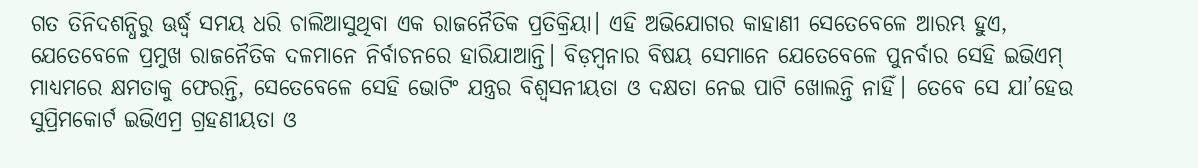ଗତ ତିନିଦଶନ୍ଧିରୁ ଊର୍ଦ୍ଧ୍ବ ସମୟ ଧରି ଚାଲିଆସୁଥିବା ଏକ ରାଜନୈତିକ ପ୍ରତିକ୍ରିୟା। ଏହି ଅଭିଯୋଗର କାହାଣୀ ସେତେବେଳେ ଆରମ୍ଭ ହୁଏ, ଯେତେବେଳେ ପ୍ରମୁଖ ରାଜନୈତିକ ଦଳମାନେ ନିର୍ବାଚନରେ ହାରିଯାଆନ୍ତି। ବିଡ଼ମ୍ବନାର ବିଷୟ ସେମାନେ ଯେତେବେଳେ ପୁନର୍ବାର ସେହି ଇଭିଏମ୍ ମାଧ୍ୟମରେ କ୍ଷମତାକୁ ଫେରନ୍ତି, ସେତେବେଳେ ସେହି ଭୋଟିଂ ଯନ୍ତ୍ରର ବିଶ୍ୱସନୀୟତା ଓ ଦକ୍ଷତା ନେଇ ପାଟି ଖୋଲନ୍ତି ନାହିଁ। ତେବେ ସେ ଯା’ହେଉ ସୁପ୍ରିମକୋର୍ଟ ଇଭିଏମ୍ର ଗ୍ରହଣୀୟତା ଓ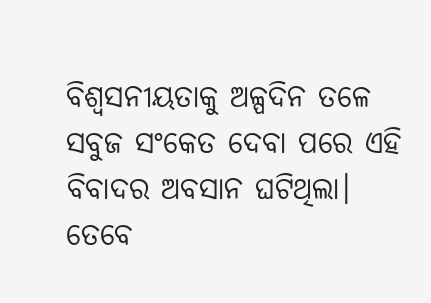ବିଶ୍ୱସନୀୟତାକୁ ଅଳ୍ପଦିନ ତଳେ ସବୁଜ ସଂକେତ ଦେବା ପରେ ଏହି ବିବାଦର ଅବସାନ ଘଟିଥିଲା। ତେବେ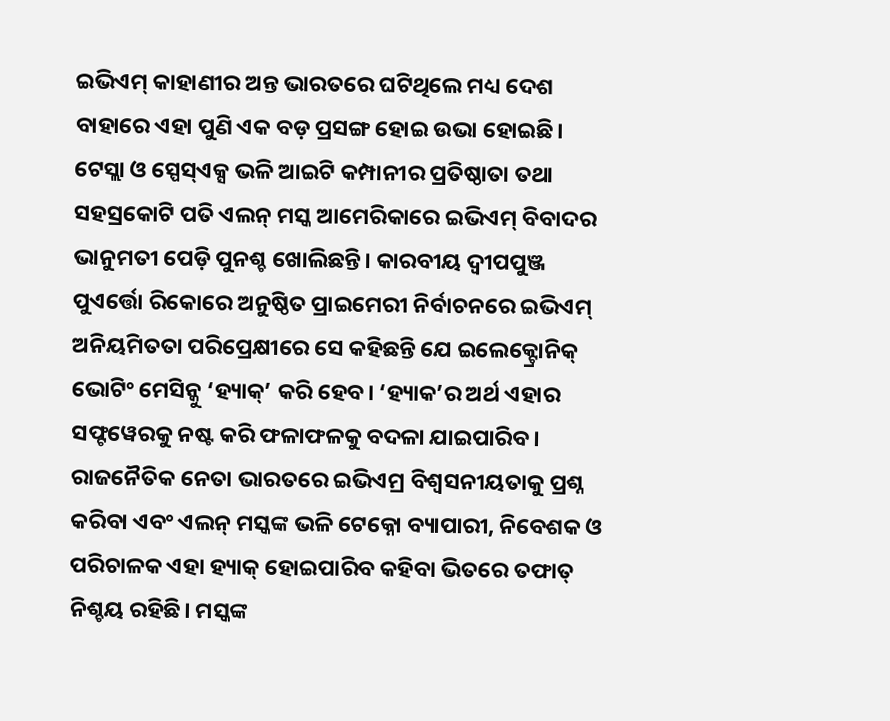ଇଭିଏମ୍ କାହାଣୀର ଅନ୍ତ ଭାରତରେ ଘଟିଥିଲେ ମଧ୍ୟ ଦେଶ ବାହାରେ ଏହା ପୁଣି ଏକ ବଡ଼ ପ୍ରସଙ୍ଗ ହୋଇ ଉଭା ହୋଇଛି।
ଟେସ୍ଲା ଓ ସ୍ପେସ୍ଏକ୍ସ ଭଳି ଆଇଟି କମ୍ପାନୀର ପ୍ରତିଷ୍ଠାତା ତଥା ସହସ୍ରକୋଟି ପତି ଏଲନ୍ ମସ୍କ ଆମେରିକାରେ ଇଭିଏମ୍ ବିବାଦର ଭାନୁମତୀ ପେଡ଼ି ପୁନଶ୍ଚ ଖୋଲିଛନ୍ତି। କାରବୀୟ ଦ୍ୱୀପପୁଞ୍ଜ ପୁଏର୍ତ୍ତୋ ରିକୋରେ ଅନୁଷ୍ଠିତ ପ୍ରାଇମେରୀ ନିର୍ବାଚନରେ ଇଭିଏମ୍ ଅନିୟମିତତା ପରିପ୍ରେକ୍ଷୀରେ ସେ କହିଛନ୍ତି ଯେ ଇଲେକ୍ଟ୍ରୋନିକ୍ ଭୋଟିଂ ମେସିନ୍କୁ ‘ହ୍ୟାକ୍’ କରି ହେବ। ‘ହ୍ୟାକ’ର ଅର୍ଥ ଏହାର ସଫ୍ଟୱେରକୁ ନଷ୍ଟ କରି ଫଳାଫଳକୁ ବଦଳା ଯାଇପାରିବ। ରାଜନୈତିକ ନେତା ଭାରତରେ ଇଭିଏମ୍ର ବିଶ୍ୱସନୀୟତାକୁ ପ୍ରଶ୍ନ କରିବା ଏବଂ ଏଲନ୍ ମସ୍କଙ୍କ ଭଳି ଟେକ୍ନୋ ବ୍ୟାପାରୀ, ନିବେଶକ ଓ ପରିଚାଳକ ଏହା ହ୍ୟାକ୍ ହୋଇପାରିବ କହିବା ଭିତରେ ତଫାତ୍ ନିଶ୍ଚୟ ରହିଛି। ମସ୍କଙ୍କ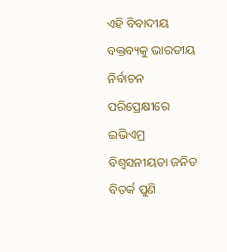ଏହି ବିବାଦୀୟ ବକ୍ତବ୍ୟକୁ ଭାରତୀୟ ନିର୍ବାଚନ ପରିପ୍ରେକ୍ଷୀରେ ଇଭିଏମ୍ର ବିଶ୍ୱସନୀୟତା ଜନିତ ବିତର୍କ ପୁଣି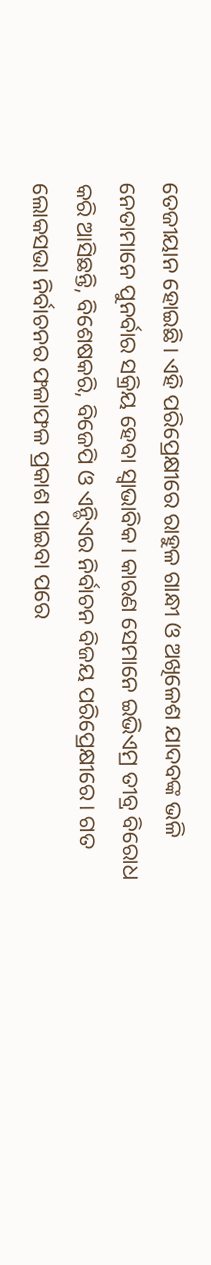ତେଜୀୟାନ ହୋଇଛି। ଏହି ପରିପ୍ରେକ୍ଷୀରେ ରାହୁଳ ଗାନ୍ଧୀ ଓ ଅଖିଳେଶ ଯାଦବଙ୍କ ଭଳି ନେତାମାନେ ପୁନର୍ବାର ସକ୍ରିୟ ହେବା ସ୍ୱାଭାବିକ। କାରଣ ସେମାନେ ଇଭିଏମ୍ର ତୀବ୍ର ବିରୋଧ କରି ଆସିଛନ୍ତି, ବିଶେଷକରି, ବିଜେପି ଓ ଏନ୍ଡିଏର ନିର୍ବାଚନ ବିଜୟ ପରିପ୍ରେକ୍ଷୀରେ। ଗତ ଲୋକସଭା ନିର୍ବାଚନର ଫଳାଫଳ ପ୍ରକାଶ ପାଇବା ପରେ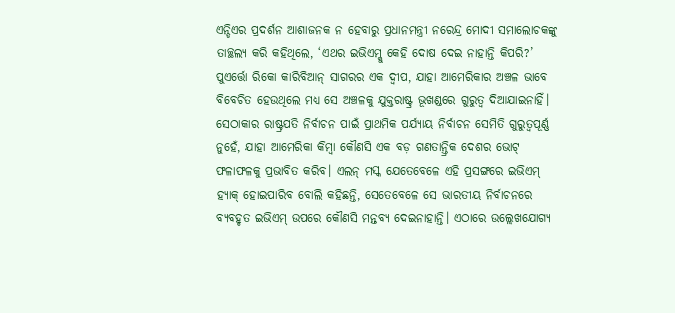ଏନ୍ଡିଏର ପ୍ରଦର୍ଶନ ଆଶାଜନକ ନ ହେବାରୁ ପ୍ରଧାନମନ୍ତ୍ରୀ ନରେନ୍ଦ୍ର ମୋଦୀ ସମାଲୋଚକଙ୍କୁ ତାଚ୍ଛଲ୍ୟ କରି କହିଥିଲେ, ‘ଏଥର ଇଭିଏମ୍କୁ କେହି ଦୋଷ ଦେଇ ନାହାନ୍ତି କିପରି?’
ପୁଏର୍ତ୍ତୋ ରିକୋ କାରିବିଆନ୍ ସାଗରର ଏକ ଦ୍ୱୀପ, ଯାହା ଆମେରିକାର ଅଞ୍ଚଳ ଭାବେ ବିବେଚିତ ହେଉଥିଲେ ମଧ୍ୟ ସେ ଅଞ୍ଚଳକୁ ଯୁକ୍ତରାଷ୍ଟ୍ର ଭୂଖଣ୍ଡରେ ଗୁରୁତ୍ୱ ଦିଆଯାଇନାହିଁ। ସେଠାକାର ରାଷ୍ଟ୍ରପତି ନିର୍ବାଚନ ପାଇଁ ପ୍ରାଥମିକ ପର୍ଯ୍ୟାୟ ନିର୍ବାଚନ ସେମିତି ଗୁରୁତ୍ୱପୂର୍ଣ୍ଣ ନୁହେଁ, ଯାହା ଆମେରିକା କିମ୍ବା କୌଣସି ଏକ ବଡ଼ ଗଣତାନ୍ତ୍ରିକ ଦେଶର ଭୋଟ୍ ଫଳାଫଳକୁ ପ୍ରଭାବିତ କରିବ। ଏଲନ୍ ମସ୍କ ଯେତେବେଳେ ଏହି ପ୍ରସଙ୍ଗରେ ଇଭିଏମ୍ ହ୍ୟାକ୍ ହୋଇପାରିବ ବୋଲି କହିଛନ୍ତି, ସେତେବେଳେ ସେ ଭାରତୀୟ ନିର୍ବାଚନରେ ବ୍ୟବହୃତ ଇଭିଏମ୍ ଉପରେ କୌଣସି ମନ୍ତବ୍ୟ ଦେଇନାହାନ୍ତି। ଏଠାରେ ଉଲ୍ଲେଖଯୋଗ୍ୟ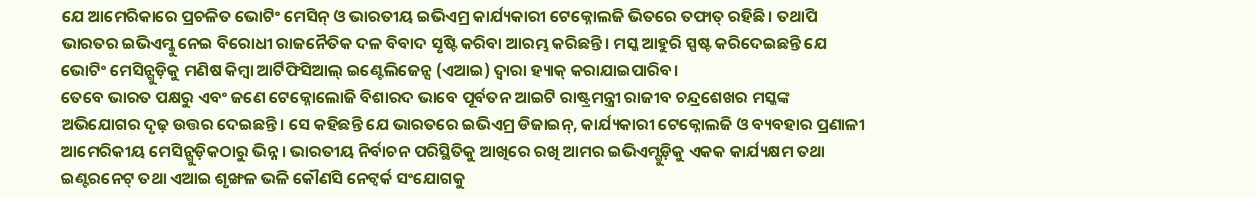ଯେ ଆମେରିକାରେ ପ୍ରଚଳିତ ଭୋଟିଂ ମେସିନ୍ ଓ ଭାରତୀୟ ଇଭିଏମ୍ର କାର୍ଯ୍ୟକାରୀ ଟେକ୍ନୋଲଜି ଭିତରେ ତଫାତ୍ ରହିଛି। ତଥାପି ଭାରତର ଇଭିଏମ୍କୁ ନେଇ ବିରୋଧୀ ରାଜନୈତିକ ଦଳ ବିବାଦ ସୃଷ୍ଟି କରିବା ଆରମ୍ଭ କରିଛନ୍ତି। ମସ୍କ ଆହୁରି ସ୍ପଷ୍ଟ କରିଦେଇଛନ୍ତି ଯେ ଭୋଟିଂ ମେସିନ୍ଗୁଡ଼ିକୁ ମଣିଷ କିମ୍ବା ଆର୍ଟିଫିସିଆଲ୍ ଇଣ୍ଟେଲିଜେନ୍ସ (ଏଆଇ) ଦ୍ୱାରା ହ୍ୟାକ୍ କରାଯାଇପାରିବ।
ତେବେ ଭାରତ ପକ୍ଷରୁ ଏବଂ ଜଣେ ଟେକ୍ନୋଲୋଜି ବିଶାରଦ ଭାବେ ପୂର୍ବତନ ଆଇଟି ରାଷ୍ଟ୍ରମନ୍ତ୍ରୀ ରାଜୀବ ଚନ୍ଦ୍ରଶେଖର ମସ୍କଙ୍କ ଅଭିଯୋଗର ଦୃଢ଼ ଉତ୍ତର ଦେଇଛନ୍ତି। ସେ କହିଛନ୍ତି ଯେ ଭାରତରେ ଇଭିଏମ୍ର ଡିଜାଇନ୍, କାର୍ଯ୍ୟକାରୀ ଟେକ୍ନୋଲଜି ଓ ବ୍ୟବହାର ପ୍ରଣାଳୀ ଆମେରିକୀୟ ମେସିନ୍ଗୁଡ଼ିକଠାରୁ ଭିନ୍ନ। ଭାରତୀୟ ନିର୍ବାଚନ ପରିସ୍ଥିତିକୁ ଆଖିରେ ରଖି ଆମର ଇଭିଏମ୍ଗୁଡ଼ିକୁ ଏକକ କାର୍ଯ୍ୟକ୍ଷମ ତଥା ଇଣ୍ଟରନେଟ୍ ତଥା ଏଆଇ ଶୃଙ୍ଖଳ ଭଳି କୌଣସି ନେଟ୍ୱର୍କ ସଂଯୋଗକୁ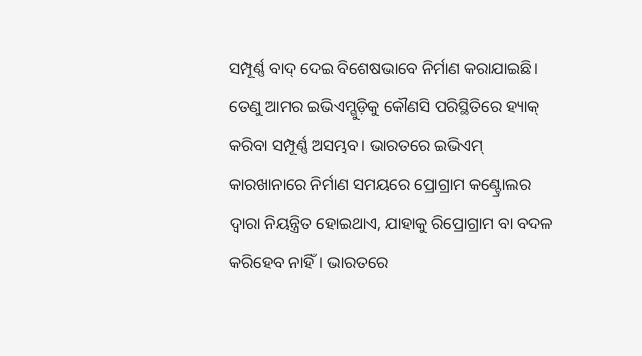ସମ୍ପୂର୍ଣ୍ଣ ବାଦ୍ ଦେଇ ବିଶେଷଭାବେ ନିର୍ମାଣ କରାଯାଇଛି। ତେଣୁ ଆମର ଇଭିଏମ୍ଗୁଡ଼ିକୁ କୌଣସି ପରିସ୍ଥିତିରେ ହ୍ୟାକ୍ କରିବା ସମ୍ପୂର୍ଣ୍ଣ ଅସମ୍ଭବ। ଭାରତରେ ଇଭିଏମ୍ କାରଖାନାରେ ନିର୍ମାଣ ସମୟରେ ପ୍ରୋଗ୍ରାମ କଣ୍ଟ୍ରୋଲର ଦ୍ୱାରା ନିୟନ୍ତ୍ରିତ ହୋଇଥାଏ, ଯାହାକୁ ରିପ୍ରୋଗ୍ରାମ ବା ବଦଳ କରିହେବ ନାହିଁ। ଭାରତରେ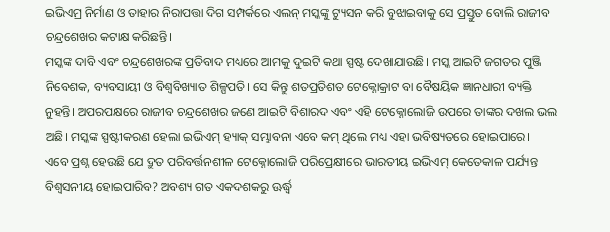ଇଭିଏମ୍ର ନିର୍ମାଣ ଓ ତାହାର ନିରାପତ୍ତା ଦିଗ ସମ୍ପର୍କରେ ଏଲନ୍ ମସ୍କଙ୍କୁ ଟ୍ୟୁସନ କରି ବୁଝାଇବାକୁ ସେ ପ୍ରସ୍ତୁତ ବୋଲି ରାଜୀବ ଚନ୍ଦ୍ରଶେଖର କଟାକ୍ଷ କରିଛନ୍ତି।
ମସ୍କଙ୍କ ଦାବି ଏବଂ ଚନ୍ଦ୍ରଶେଖରଙ୍କ ପ୍ରତିବାଦ ମଧ୍ୟରେ ଆମକୁ ଦୁଇଟି କଥା ସ୍ପଷ୍ଟ ଦେଖାଯାଉଛି। ମସ୍କ ଆଇଟି ଜଗତର ପୁଞ୍ଜି ନିବେଶକ, ବ୍ୟବସାୟୀ ଓ ବିଶ୍ୱବିଖ୍ୟାତ ଶିଳ୍ପପତି। ସେ କିନ୍ତୁ ଶତପ୍ରତିଶତ ଟେକ୍ନୋକ୍ରାଟ ବା ବୈଷୟିକ ଜ୍ଞାନଧାରୀ ବ୍ୟକ୍ତି ନୁହନ୍ତି। ଅପରପକ୍ଷରେ ରାଜୀବ ଚନ୍ଦ୍ରଶେଖର ଜଣେ ଆଇଟି ବିଶାରଦ ଏବଂ ଏହି ଟେକ୍ନୋଲୋଜି ଉପରେ ତାଙ୍କର ଦଖଲ ଭଲ ଅଛି। ମସ୍କଙ୍କ ସ୍ପଷ୍ଟୀକରଣ ହେଲା ଇଭିଏମ୍ ହ୍ୟାକ୍ ସମ୍ଭାବନା ଏବେ କମ୍ ଥିଲେ ମଧ୍ୟ ଏହା ଭବିଷ୍ୟତରେ ହୋଇପାରେ।
ଏବେ ପ୍ରଶ୍ନ ହେଉଛି ଯେ ଦ୍ରୁତ ପରିବର୍ତ୍ତନଶୀଳ ଟେକ୍ନୋଲୋଜି ପରିପ୍ରେକ୍ଷୀରେ ଭାରତୀୟ ଇଭିଏମ୍ କେତେକାଳ ପର୍ଯ୍ୟନ୍ତ ବିଶ୍ୱସନୀୟ ହୋଇପାରିବ? ଅବଶ୍ୟ ଗତ ଏକଦଶକରୁ ଊର୍ଦ୍ଧ୍ବ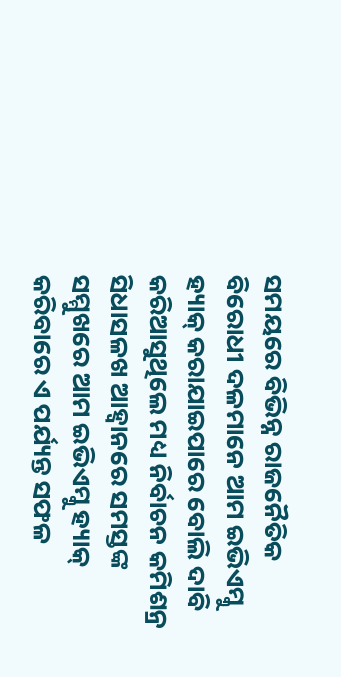ସମୟରେ ବିଭିନ୍ନ ରାଜନୈତିକ ବିରୋଧୀ ଦଳମାନେ ଆମ ଇଭିଏମ୍କୁ ହ୍ୟାକ୍ କରାଯାଇପାରେ ବୋଲି ଦାବି କରିଆସୁଥିଲେ ମଧ୍ୟ ନିର୍ବାଚନ କମିଶନ୍ର ସିଧାସଳଖ ଆହ୍ୱାନରେ ସମସ୍ତଙ୍କ ସମ୍ମୁଖରେ ଆମ ଇଭିଏମ୍କୁ ହ୍ୟାକ୍ କରିବାରେ ଏ ପର୍ଯ୍ୟନ୍ତ ସଫଳ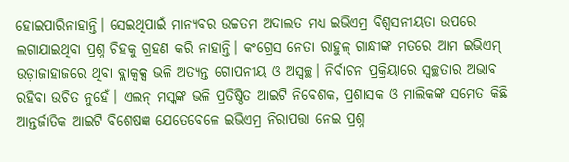ହୋଇପାରିନାହାନ୍ତି। ସେଇଥିପାଇଁ ମାନ୍ୟବର ଉଚ୍ଚତମ ଅଦାଲତ ମଧ୍ୟ ଇଭିଏମ୍ର ବିଶ୍ୱସନୀୟତା ଉପରେ ଲଗାଯାଇଥିବା ପ୍ରଶ୍ନ ଚିହକୁ ଗ୍ରହଣ କରି ନାହାନ୍ତି। କଂଗ୍ରେସ ନେତା ରାହୁଳ୍ ଗାନ୍ଧୀଙ୍କ ମତରେ ଆମ ଇଭିଏମ୍ ଉଡ଼ାଜାହାଜରେ ଥିବା ବ୍ଲାକ୍ବକ୍ସ ଭଳି ଅତ୍ୟନ୍ତ ଗୋପନୀୟ ଓ ଅସ୍ୱଚ୍ଛ। ନିର୍ବାଚନ ପ୍ରକ୍ରିୟାରେ ସ୍ୱଚ୍ଛତାର ଅଭାବ ରହିବା ଉଚିତ ନୁହେଁ। ଏଲନ୍ ମସ୍କଙ୍କ ଭଳି ପ୍ରତିଷ୍ଠିତ ଆଇଟି ନିବେଶକ, ପ୍ରଶାସକ ଓ ମାଲିକଙ୍କ ସମେତ କିଛି ଆନ୍ତର୍ଜାତିକ ଆଇଟି ବିଶେଷଜ୍ଞ ଯେତେବେଳେ ଇଭିଏମ୍ର ନିରାପତ୍ତା ନେଇ ପ୍ରଶ୍ନ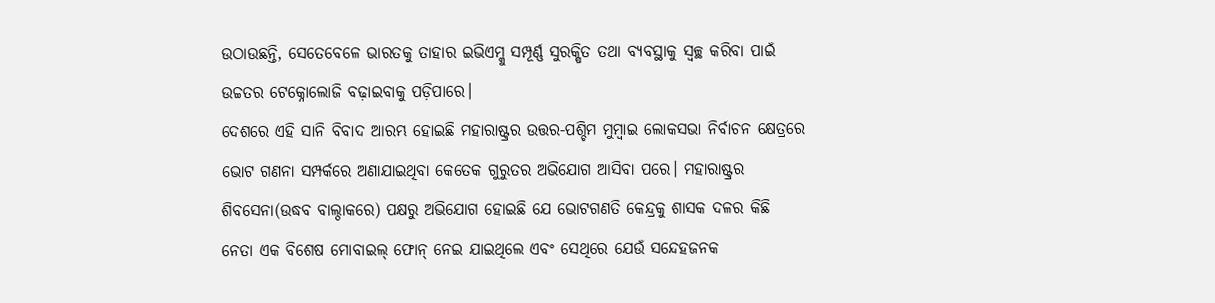ଉଠାଉଛନ୍ତି, ସେତେବେଳେ ଭାରତକୁ ତାହାର ଇଭିଏମ୍କୁ ସମ୍ପୂର୍ଣ୍ଣ ସୁରକ୍ଷିତ ତଥା ବ୍ୟବସ୍ଥାକୁ ସ୍ୱଚ୍ଛ କରିବା ପାଇଁ ଉଚ୍ଚତର ଟେକ୍ନୋଲୋଜି ବଢ଼ାଇବାକୁ ପଡ଼ିପାରେ।
ଦେଶରେ ଏହି ସାନି ବିବାଦ ଆରମ୍ଭ ହୋଇଛି ମହାରାଷ୍ଟ୍ରର ଉତ୍ତର-ପଶ୍ଚିମ ମୁମ୍ବାଇ ଲୋକସଭା ନିର୍ବାଚନ କ୍ଷେତ୍ରରେ ଭୋଟ ଗଣନା ସମ୍ପର୍କରେ ଅଣାଯାଇଥିବା କେତେକ ଗୁରୁତର ଅଭିଯୋଗ ଆସିବା ପରେ। ମହାରାଷ୍ଟ୍ରର ଶିବସେନା(ଉଦ୍ଧବ ବାଲ୍ଠାକରେ) ପକ୍ଷରୁ ଅଭିଯୋଗ ହୋଇଛି ଯେ ଭୋଟଗଣତି କେନ୍ଦ୍ରକୁ ଶାସକ ଦଳର କିଛି ନେତା ଏକ ବିଶେଷ ମୋବାଇଲ୍ ଫୋନ୍ ନେଇ ଯାଇଥିଲେ ଏବଂ ସେଥିରେ ଯେଉଁ ସନ୍ଦେହଜନକ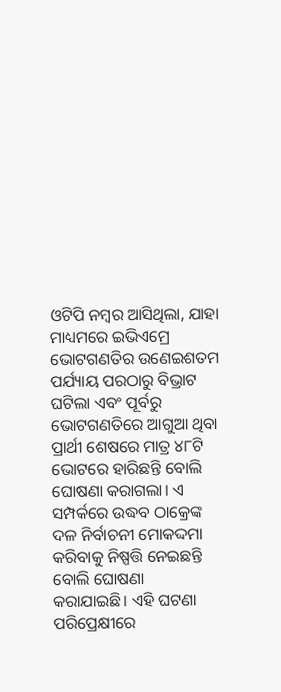ଓଟିପି ନମ୍ବର ଆସିଥିଲା, ଯାହା ମାଧ୍ୟମରେ ଇଭିଏମ୍ରେ ଭୋଟଗଣତିର ଉଣେଇଶତମ ପର୍ଯ୍ୟାୟ ପରଠାରୁ ବିଭ୍ରାଟ ଘଟିଲା ଏବଂ ପୂର୍ବରୁ ଭୋଟଗଣତିରେ ଆଗୁଆ ଥିବା ପ୍ରାର୍ଥୀ ଶେଷରେ ମାତ୍ର ୪୮ଟି ଭୋଟରେ ହାରିଛନ୍ତି ବୋଲି ଘୋଷଣା କରାଗଲା। ଏ ସମ୍ପର୍କରେ ଉଦ୍ଧବ ଠାକ୍ରେଙ୍କ ଦଳ ନିର୍ବାଚନୀ ମୋକଦ୍ଦମା କରିବାକୁ ନିଷ୍ପତ୍ତି ନେଇଛନ୍ତି ବୋଲି ଘୋଷଣା କରାଯାଇଛି। ଏହି ଘଟଣା ପରିପ୍ରେକ୍ଷୀରେ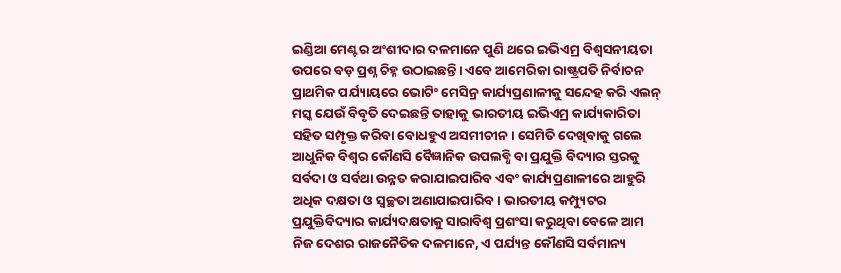ଇଣ୍ଡିଆ ମେଣ୍ଟର ଅଂଶୀଦାର ଦଳମାନେ ପୁଣି ଥରେ ଇଭିଏମ୍ର ବିଶ୍ୱସନୀୟତା ଉପରେ ବଡ଼ ପ୍ରଶ୍ନ ଚିହ୍ନ ଉଠାଇଛନ୍ତି। ଏବେ ଆମେରିକା ରାଷ୍ଟ୍ରପତି ନିର୍ବାଚନ ପ୍ରାଥମିକ ପର୍ଯ୍ୟାୟରେ ଭୋଟିଂ ମେସିନ୍ର କାର୍ଯ୍ୟପ୍ରଣାଳୀକୁ ସନ୍ଦେହ କରି ଏଲନ୍ ମସ୍କ ଯେଉଁ ବିବୃତି ଦେଇଛନ୍ତି ତାହାକୁ ଭାରତୀୟ ଇଭିଏମ୍ର କାର୍ଯ୍ୟକାରିତା ସହିତ ସମ୍ପୃକ୍ତ କରିବା ବୋଧହୁଏ ଅସମୀଚୀନ। ସେମିତି ଦେଖିବାକୁ ଗଲେ ଆଧୁନିକ ବିଶ୍ୱର କୌଣସି ବୈଜ୍ଞାନିକ ଉପଲବ୍ଧି ବା ପ୍ରଯୁକ୍ତି ବିଦ୍ୟାର ସ୍ତରକୁ ସର୍ବଦା ଓ ସର୍ବଥା ଉନ୍ନତ କରାଯାଇପାରିବ ଏବଂ କାର୍ଯ୍ୟପ୍ରଣାଳୀରେ ଆହୁରି ଅଧିକ ଦକ୍ଷତା ଓ ସ୍ୱଚ୍ଛତା ଅଣାଯାଇପାରିବ। ଭାରତୀୟ କମ୍ପ୍ୟୁଟର ପ୍ରଯୁକ୍ତିବିଦ୍ୟାର କାର୍ଯ୍ୟଦକ୍ଷତାକୁ ସାରାବିଶ୍ୱ ପ୍ରଶଂସା କରୁଥିବା ବେଳେ ଆମ ନିଜ ଦେଶର ରାଜନୈତିକ ଦଳମାନେ, ଏ ପର୍ଯ୍ୟନ୍ତ କୌଣସି ସର୍ବମାନ୍ୟ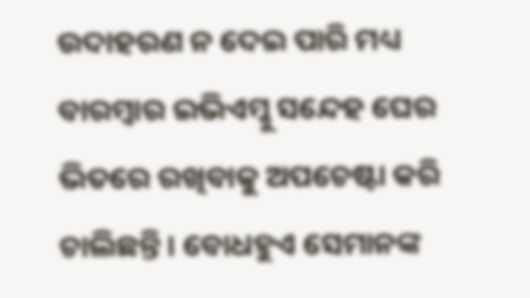ଉଦାହରଣ ନ ଦେଇ ପାରି ମଧ୍ୟ ବାରମ୍ବାର ଇଭିଏମ୍କୁ ସନ୍ଦେହ ଘେର ଭିତରେ ରଖିବାକୁ ଅପଚେଷ୍ଟା କରି ଚାଲିଛନ୍ତି। ବୋଧହୁଏ ସେମାନଙ୍କ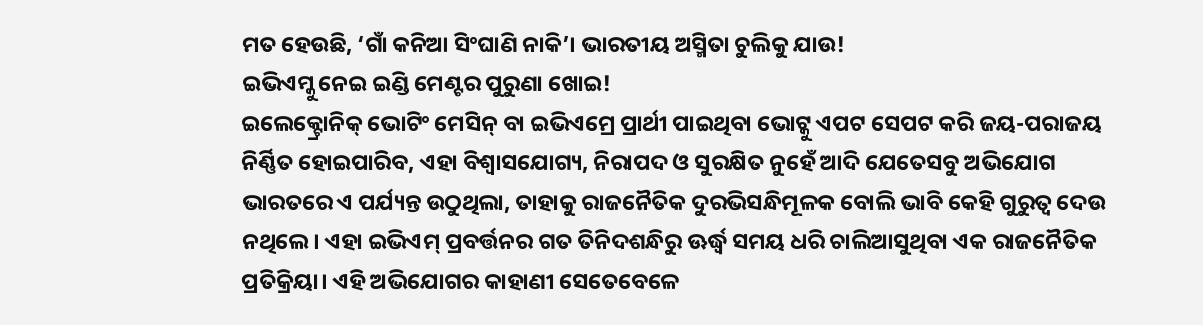ମତ ହେଉଛି, ‘ଗାଁ କନିଆ ସିଂଘାଣି ନାକି’। ଭାରତୀୟ ଅସ୍ମିତା ଚୁଲିକୁ ଯାଉ!
ଇଭିଏମ୍କୁ ନେଇ ଇଣ୍ଡି ମେଣ୍ଟର ପୁରୁଣା ଖୋଇ!
ଇଲେକ୍ଟ୍ରୋନିକ୍ ଭୋଟିଂ ମେସିନ୍ ବା ଇଭିଏମ୍ରେ ପ୍ରାର୍ଥୀ ପାଇଥିବା ଭୋଟ୍କୁ ଏପଟ ସେପଟ କରି ଜୟ-ପରାଜୟ ନିର୍ଣ୍ଣିତ ହୋଇପାରିବ, ଏହା ବିଶ୍ୱାସଯୋଗ୍ୟ, ନିରାପଦ ଓ ସୁରକ୍ଷିତ ନୁହେଁ ଆଦି ଯେତେସବୁ ଅଭିଯୋଗ ଭାରତରେ ଏ ପର୍ଯ୍ୟନ୍ତ ଉଠୁଥିଲା, ତାହାକୁ ରାଜନୈତିକ ଦୁରଭିସନ୍ଧିମୂଳକ ବୋଲି ଭାବି କେହି ଗୁରୁତ୍ୱ ଦେଉ ନଥିଲେ। ଏହା ଇଭିଏମ୍ ପ୍ରବର୍ତ୍ତନର ଗତ ତିନିଦଶନ୍ଧିରୁ ଊର୍ଦ୍ଧ୍ବ ସମୟ ଧରି ଚାଲିଆସୁଥିବା ଏକ ରାଜନୈତିକ ପ୍ରତିକ୍ରିୟା। ଏହି ଅଭିଯୋଗର କାହାଣୀ ସେତେବେଳେ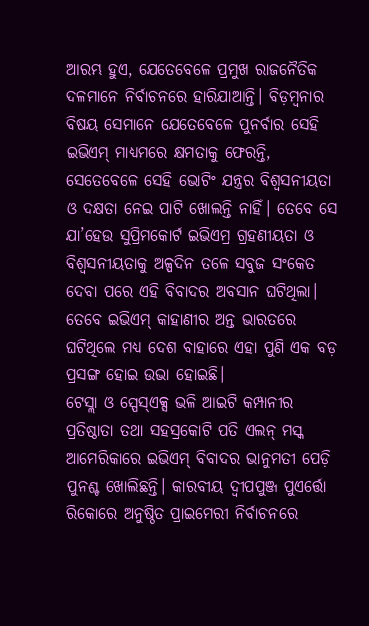ଆରମ୍ଭ ହୁଏ, ଯେତେବେଳେ ପ୍ରମୁଖ ରାଜନୈତିକ ଦଳମାନେ ନିର୍ବାଚନରେ ହାରିଯାଆନ୍ତି। ବିଡ଼ମ୍ବନାର ବିଷୟ ସେମାନେ ଯେତେବେଳେ ପୁନର୍ବାର ସେହି ଇଭିଏମ୍ ମାଧ୍ୟମରେ କ୍ଷମତାକୁ ଫେରନ୍ତି, ସେତେବେଳେ ସେହି ଭୋଟିଂ ଯନ୍ତ୍ରର ବିଶ୍ୱସନୀୟତା ଓ ଦକ୍ଷତା ନେଇ ପାଟି ଖୋଲନ୍ତି ନାହିଁ। ତେବେ ସେ ଯା’ହେଉ ସୁପ୍ରିମକୋର୍ଟ ଇଭିଏମ୍ର ଗ୍ରହଣୀୟତା ଓ ବିଶ୍ୱସନୀୟତାକୁ ଅଳ୍ପଦିନ ତଳେ ସବୁଜ ସଂକେତ ଦେବା ପରେ ଏହି ବିବାଦର ଅବସାନ ଘଟିଥିଲା। ତେବେ ଇଭିଏମ୍ କାହାଣୀର ଅନ୍ତ ଭାରତରେ ଘଟିଥିଲେ ମଧ୍ୟ ଦେଶ ବାହାରେ ଏହା ପୁଣି ଏକ ବଡ଼ ପ୍ରସଙ୍ଗ ହୋଇ ଉଭା ହୋଇଛି।
ଟେସ୍ଲା ଓ ସ୍ପେସ୍ଏକ୍ସ ଭଳି ଆଇଟି କମ୍ପାନୀର ପ୍ରତିଷ୍ଠାତା ତଥା ସହସ୍ରକୋଟି ପତି ଏଲନ୍ ମସ୍କ ଆମେରିକାରେ ଇଭିଏମ୍ ବିବାଦର ଭାନୁମତୀ ପେଡ଼ି ପୁନଶ୍ଚ ଖୋଲିଛନ୍ତି। କାରବୀୟ ଦ୍ୱୀପପୁଞ୍ଜ ପୁଏର୍ତ୍ତୋ ରିକୋରେ ଅନୁଷ୍ଠିତ ପ୍ରାଇମେରୀ ନିର୍ବାଚନରେ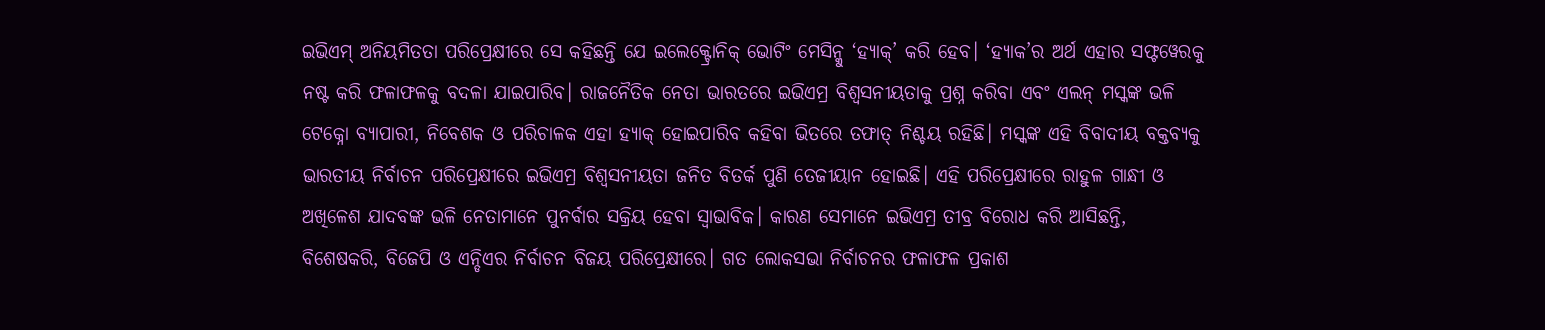ଇଭିଏମ୍ ଅନିୟମିତତା ପରିପ୍ରେକ୍ଷୀରେ ସେ କହିଛନ୍ତି ଯେ ଇଲେକ୍ଟ୍ରୋନିକ୍ ଭୋଟିଂ ମେସିନ୍କୁ ‘ହ୍ୟାକ୍’ କରି ହେବ। ‘ହ୍ୟାକ’ର ଅର୍ଥ ଏହାର ସଫ୍ଟୱେରକୁ ନଷ୍ଟ କରି ଫଳାଫଳକୁ ବଦଳା ଯାଇପାରିବ। ରାଜନୈତିକ ନେତା ଭାରତରେ ଇଭିଏମ୍ର ବିଶ୍ୱସନୀୟତାକୁ ପ୍ରଶ୍ନ କରିବା ଏବଂ ଏଲନ୍ ମସ୍କଙ୍କ ଭଳି ଟେକ୍ନୋ ବ୍ୟାପାରୀ, ନିବେଶକ ଓ ପରିଚାଳକ ଏହା ହ୍ୟାକ୍ ହୋଇପାରିବ କହିବା ଭିତରେ ତଫାତ୍ ନିଶ୍ଚୟ ରହିଛି। ମସ୍କଙ୍କ ଏହି ବିବାଦୀୟ ବକ୍ତବ୍ୟକୁ ଭାରତୀୟ ନିର୍ବାଚନ ପରିପ୍ରେକ୍ଷୀରେ ଇଭିଏମ୍ର ବିଶ୍ୱସନୀୟତା ଜନିତ ବିତର୍କ ପୁଣି ତେଜୀୟାନ ହୋଇଛି। ଏହି ପରିପ୍ରେକ୍ଷୀରେ ରାହୁଳ ଗାନ୍ଧୀ ଓ ଅଖିଳେଶ ଯାଦବଙ୍କ ଭଳି ନେତାମାନେ ପୁନର୍ବାର ସକ୍ରିୟ ହେବା ସ୍ୱାଭାବିକ। କାରଣ ସେମାନେ ଇଭିଏମ୍ର ତୀବ୍ର ବିରୋଧ କରି ଆସିଛନ୍ତି, ବିଶେଷକରି, ବିଜେପି ଓ ଏନ୍ଡିଏର ନିର୍ବାଚନ ବିଜୟ ପରିପ୍ରେକ୍ଷୀରେ। ଗତ ଲୋକସଭା ନିର୍ବାଚନର ଫଳାଫଳ ପ୍ରକାଶ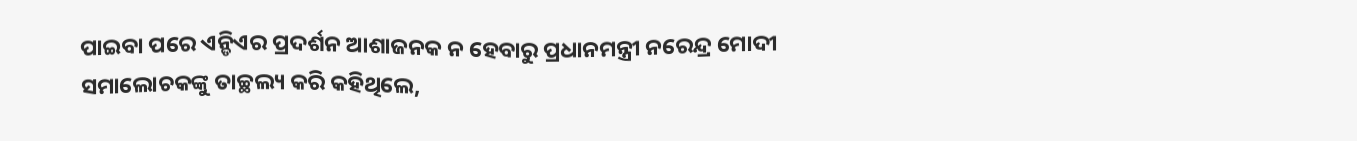ପାଇବା ପରେ ଏନ୍ଡିଏର ପ୍ରଦର୍ଶନ ଆଶାଜନକ ନ ହେବାରୁ ପ୍ରଧାନମନ୍ତ୍ରୀ ନରେନ୍ଦ୍ର ମୋଦୀ ସମାଲୋଚକଙ୍କୁ ତାଚ୍ଛଲ୍ୟ କରି କହିଥିଲେ,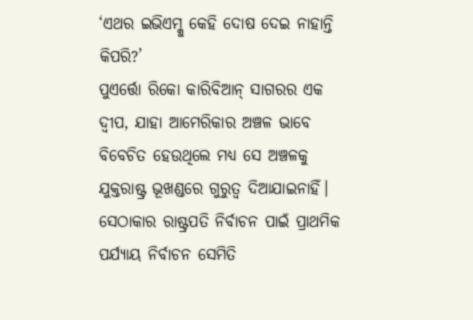‘ଏଥର ଇଭିଏମ୍କୁ କେହି ଦୋଷ ଦେଇ ନାହାନ୍ତି କିପରି?’
ପୁଏର୍ତ୍ତୋ ରିକୋ କାରିବିଆନ୍ ସାଗରର ଏକ ଦ୍ୱୀପ, ଯାହା ଆମେରିକାର ଅଞ୍ଚଳ ଭାବେ ବିବେଚିତ ହେଉଥିଲେ ମଧ୍ୟ ସେ ଅଞ୍ଚଳକୁ ଯୁକ୍ତରାଷ୍ଟ୍ର ଭୂଖଣ୍ଡରେ ଗୁରୁତ୍ୱ ଦିଆଯାଇନାହିଁ। ସେଠାକାର ରାଷ୍ଟ୍ରପତି ନିର୍ବାଚନ ପାଇଁ ପ୍ରାଥମିକ ପର୍ଯ୍ୟାୟ ନିର୍ବାଚନ ସେମିତି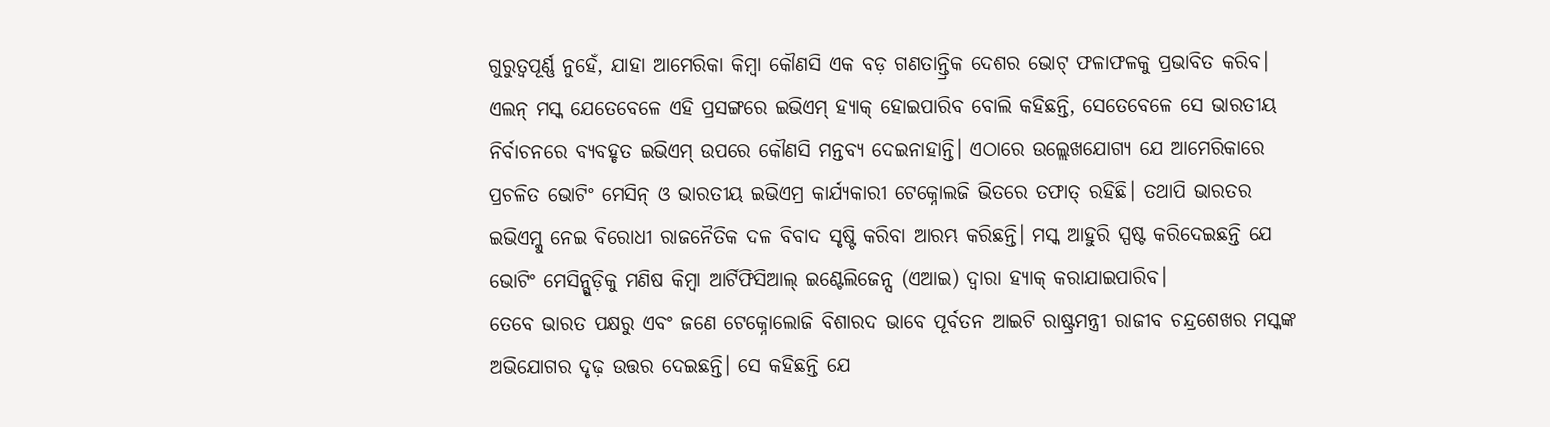ଗୁରୁତ୍ୱପୂର୍ଣ୍ଣ ନୁହେଁ, ଯାହା ଆମେରିକା କିମ୍ବା କୌଣସି ଏକ ବଡ଼ ଗଣତାନ୍ତ୍ରିକ ଦେଶର ଭୋଟ୍ ଫଳାଫଳକୁ ପ୍ରଭାବିତ କରିବ। ଏଲନ୍ ମସ୍କ ଯେତେବେଳେ ଏହି ପ୍ରସଙ୍ଗରେ ଇଭିଏମ୍ ହ୍ୟାକ୍ ହୋଇପାରିବ ବୋଲି କହିଛନ୍ତି, ସେତେବେଳେ ସେ ଭାରତୀୟ ନିର୍ବାଚନରେ ବ୍ୟବହୃତ ଇଭିଏମ୍ ଉପରେ କୌଣସି ମନ୍ତବ୍ୟ ଦେଇନାହାନ୍ତି। ଏଠାରେ ଉଲ୍ଲେଖଯୋଗ୍ୟ ଯେ ଆମେରିକାରେ ପ୍ରଚଳିତ ଭୋଟିଂ ମେସିନ୍ ଓ ଭାରତୀୟ ଇଭିଏମ୍ର କାର୍ଯ୍ୟକାରୀ ଟେକ୍ନୋଲଜି ଭିତରେ ତଫାତ୍ ରହିଛି। ତଥାପି ଭାରତର ଇଭିଏମ୍କୁ ନେଇ ବିରୋଧୀ ରାଜନୈତିକ ଦଳ ବିବାଦ ସୃଷ୍ଟି କରିବା ଆରମ୍ଭ କରିଛନ୍ତି। ମସ୍କ ଆହୁରି ସ୍ପଷ୍ଟ କରିଦେଇଛନ୍ତି ଯେ ଭୋଟିଂ ମେସିନ୍ଗୁଡ଼ିକୁ ମଣିଷ କିମ୍ବା ଆର୍ଟିଫିସିଆଲ୍ ଇଣ୍ଟେଲିଜେନ୍ସ (ଏଆଇ) ଦ୍ୱାରା ହ୍ୟାକ୍ କରାଯାଇପାରିବ।
ତେବେ ଭାରତ ପକ୍ଷରୁ ଏବଂ ଜଣେ ଟେକ୍ନୋଲୋଜି ବିଶାରଦ ଭାବେ ପୂର୍ବତନ ଆଇଟି ରାଷ୍ଟ୍ରମନ୍ତ୍ରୀ ରାଜୀବ ଚନ୍ଦ୍ରଶେଖର ମସ୍କଙ୍କ ଅଭିଯୋଗର ଦୃଢ଼ ଉତ୍ତର ଦେଇଛନ୍ତି। ସେ କହିଛନ୍ତି ଯେ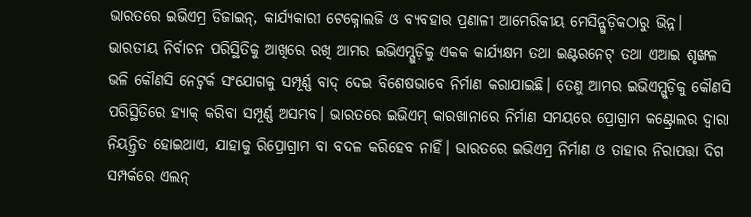ଭାରତରେ ଇଭିଏମ୍ର ଡିଜାଇନ୍, କାର୍ଯ୍ୟକାରୀ ଟେକ୍ନୋଲଜି ଓ ବ୍ୟବହାର ପ୍ରଣାଳୀ ଆମେରିକୀୟ ମେସିନ୍ଗୁଡ଼ିକଠାରୁ ଭିନ୍ନ। ଭାରତୀୟ ନିର୍ବାଚନ ପରିସ୍ଥିତିକୁ ଆଖିରେ ରଖି ଆମର ଇଭିଏମ୍ଗୁଡ଼ିକୁ ଏକକ କାର୍ଯ୍ୟକ୍ଷମ ତଥା ଇଣ୍ଟରନେଟ୍ ତଥା ଏଆଇ ଶୃଙ୍ଖଳ ଭଳି କୌଣସି ନେଟ୍ୱର୍କ ସଂଯୋଗକୁ ସମ୍ପୂର୍ଣ୍ଣ ବାଦ୍ ଦେଇ ବିଶେଷଭାବେ ନିର୍ମାଣ କରାଯାଇଛି। ତେଣୁ ଆମର ଇଭିଏମ୍ଗୁଡ଼ିକୁ କୌଣସି ପରିସ୍ଥିତିରେ ହ୍ୟାକ୍ କରିବା ସମ୍ପୂର୍ଣ୍ଣ ଅସମ୍ଭବ। ଭାରତରେ ଇଭିଏମ୍ କାରଖାନାରେ ନିର୍ମାଣ ସମୟରେ ପ୍ରୋଗ୍ରାମ କଣ୍ଟ୍ରୋଲର ଦ୍ୱାରା ନିୟନ୍ତ୍ରିତ ହୋଇଥାଏ, ଯାହାକୁ ରିପ୍ରୋଗ୍ରାମ ବା ବଦଳ କରିହେବ ନାହିଁ। ଭାରତରେ ଇଭିଏମ୍ର ନିର୍ମାଣ ଓ ତାହାର ନିରାପତ୍ତା ଦିଗ ସମ୍ପର୍କରେ ଏଲନ୍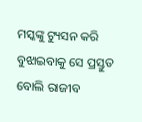ମସ୍କଙ୍କୁ ଟ୍ୟୁସନ କରି ବୁଝାଇବାକୁ ସେ ପ୍ରସ୍ତୁତ ବୋଲି ରାଜୀବ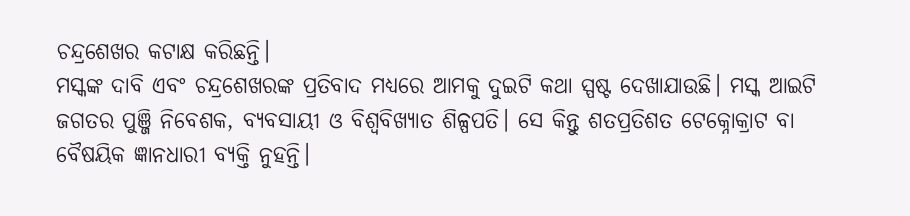ଚନ୍ଦ୍ରଶେଖର କଟାକ୍ଷ କରିଛନ୍ତି।
ମସ୍କଙ୍କ ଦାବି ଏବଂ ଚନ୍ଦ୍ରଶେଖରଙ୍କ ପ୍ରତିବାଦ ମଧ୍ୟରେ ଆମକୁ ଦୁଇଟି କଥା ସ୍ପଷ୍ଟ ଦେଖାଯାଉଛି। ମସ୍କ ଆଇଟି ଜଗତର ପୁଞ୍ଜି ନିବେଶକ, ବ୍ୟବସାୟୀ ଓ ବିଶ୍ୱବିଖ୍ୟାତ ଶିଳ୍ପପତି। ସେ କିନ୍ତୁ ଶତପ୍ରତିଶତ ଟେକ୍ନୋକ୍ରାଟ ବା ବୈଷୟିକ ଜ୍ଞାନଧାରୀ ବ୍ୟକ୍ତି ନୁହନ୍ତି।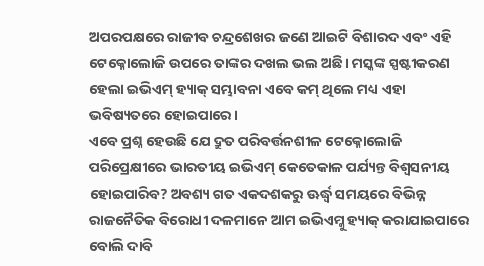ଅପରପକ୍ଷରେ ରାଜୀବ ଚନ୍ଦ୍ରଶେଖର ଜଣେ ଆଇଟି ବିଶାରଦ ଏବଂ ଏହି ଟେକ୍ନୋଲୋଜି ଉପରେ ତାଙ୍କର ଦଖଲ ଭଲ ଅଛି। ମସ୍କଙ୍କ ସ୍ପଷ୍ଟୀକରଣ ହେଲା ଇଭିଏମ୍ ହ୍ୟାକ୍ ସମ୍ଭାବନା ଏବେ କମ୍ ଥିଲେ ମଧ୍ୟ ଏହା ଭବିଷ୍ୟତରେ ହୋଇପାରେ।
ଏବେ ପ୍ରଶ୍ନ ହେଉଛି ଯେ ଦ୍ରୁତ ପରିବର୍ତ୍ତନଶୀଳ ଟେକ୍ନୋଲୋଜି ପରିପ୍ରେକ୍ଷୀରେ ଭାରତୀୟ ଇଭିଏମ୍ କେତେକାଳ ପର୍ଯ୍ୟନ୍ତ ବିଶ୍ୱସନୀୟ ହୋଇପାରିବ? ଅବଶ୍ୟ ଗତ ଏକଦଶକରୁ ଊର୍ଦ୍ଧ୍ବ ସମୟରେ ବିଭିନ୍ନ ରାଜନୈତିକ ବିରୋଧୀ ଦଳମାନେ ଆମ ଇଭିଏମ୍କୁ ହ୍ୟାକ୍ କରାଯାଇପାରେ ବୋଲି ଦାବି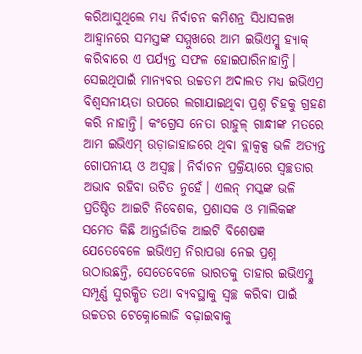କରିଆସୁଥିଲେ ମଧ୍ୟ ନିର୍ବାଚନ କମିଶନ୍ର ସିଧାସଳଖ ଆହ୍ୱାନରେ ସମସ୍ତଙ୍କ ସମ୍ମୁଖରେ ଆମ ଇଭିଏମ୍କୁ ହ୍ୟାକ୍ କରିବାରେ ଏ ପର୍ଯ୍ୟନ୍ତ ସଫଳ ହୋଇପାରିନାହାନ୍ତି। ସେଇଥିପାଇଁ ମାନ୍ୟବର ଉଚ୍ଚତମ ଅଦାଲତ ମଧ୍ୟ ଇଭିଏମ୍ର ବିଶ୍ୱସନୀୟତା ଉପରେ ଲଗାଯାଇଥିବା ପ୍ରଶ୍ନ ଚିହକୁ ଗ୍ରହଣ କରି ନାହାନ୍ତି। କଂଗ୍ରେସ ନେତା ରାହୁଳ୍ ଗାନ୍ଧୀଙ୍କ ମତରେ ଆମ ଇଭିଏମ୍ ଉଡ଼ାଜାହାଜରେ ଥିବା ବ୍ଲାକ୍ବକ୍ସ ଭଳି ଅତ୍ୟନ୍ତ ଗୋପନୀୟ ଓ ଅସ୍ୱଚ୍ଛ। ନିର୍ବାଚନ ପ୍ରକ୍ରିୟାରେ ସ୍ୱଚ୍ଛତାର ଅଭାବ ରହିବା ଉଚିତ ନୁହେଁ। ଏଲନ୍ ମସ୍କଙ୍କ ଭଳି ପ୍ରତିଷ୍ଠିତ ଆଇଟି ନିବେଶକ, ପ୍ରଶାସକ ଓ ମାଲିକଙ୍କ ସମେତ କିଛି ଆନ୍ତର୍ଜାତିକ ଆଇଟି ବିଶେଷଜ୍ଞ ଯେତେବେଳେ ଇଭିଏମ୍ର ନିରାପତ୍ତା ନେଇ ପ୍ରଶ୍ନ ଉଠାଉଛନ୍ତି, ସେତେବେଳେ ଭାରତକୁ ତାହାର ଇଭିଏମ୍କୁ ସମ୍ପୂର୍ଣ୍ଣ ସୁରକ୍ଷିତ ତଥା ବ୍ୟବସ୍ଥାକୁ ସ୍ୱଚ୍ଛ କରିବା ପାଇଁ ଉଚ୍ଚତର ଟେକ୍ନୋଲୋଜି ବଢ଼ାଇବାକୁ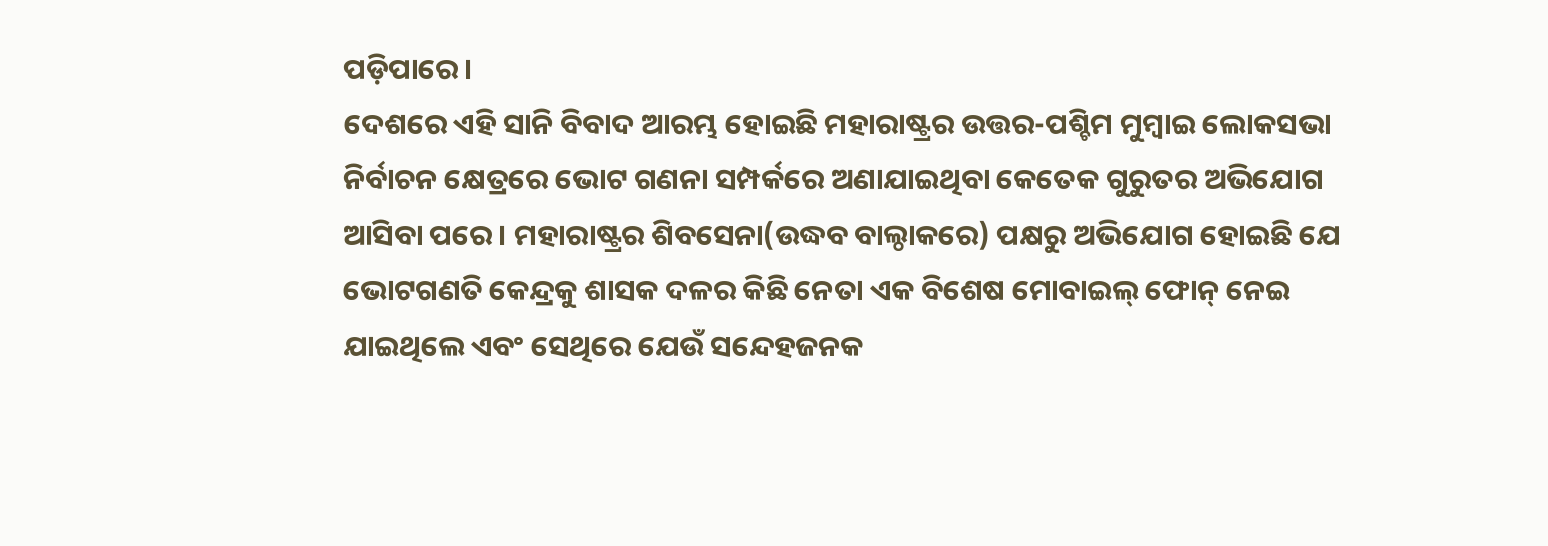ପଡ଼ିପାରେ।
ଦେଶରେ ଏହି ସାନି ବିବାଦ ଆରମ୍ଭ ହୋଇଛି ମହାରାଷ୍ଟ୍ରର ଉତ୍ତର-ପଶ୍ଚିମ ମୁମ୍ବାଇ ଲୋକସଭା ନିର୍ବାଚନ କ୍ଷେତ୍ରରେ ଭୋଟ ଗଣନା ସମ୍ପର୍କରେ ଅଣାଯାଇଥିବା କେତେକ ଗୁରୁତର ଅଭିଯୋଗ ଆସିବା ପରେ। ମହାରାଷ୍ଟ୍ରର ଶିବସେନା(ଉଦ୍ଧବ ବାଲ୍ଠାକରେ) ପକ୍ଷରୁ ଅଭିଯୋଗ ହୋଇଛି ଯେ ଭୋଟଗଣତି କେନ୍ଦ୍ରକୁ ଶାସକ ଦଳର କିଛି ନେତା ଏକ ବିଶେଷ ମୋବାଇଲ୍ ଫୋନ୍ ନେଇ ଯାଇଥିଲେ ଏବଂ ସେଥିରେ ଯେଉଁ ସନ୍ଦେହଜନକ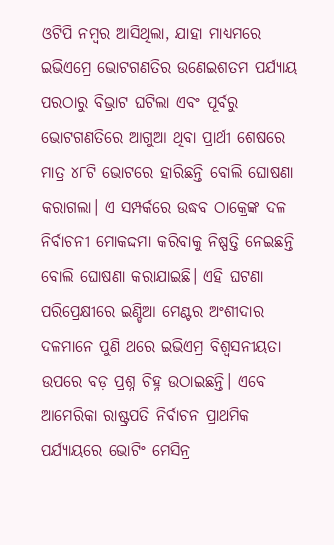ଓଟିପି ନମ୍ବର ଆସିଥିଲା, ଯାହା ମାଧ୍ୟମରେ ଇଭିଏମ୍ରେ ଭୋଟଗଣତିର ଉଣେଇଶତମ ପର୍ଯ୍ୟାୟ ପରଠାରୁ ବିଭ୍ରାଟ ଘଟିଲା ଏବଂ ପୂର୍ବରୁ ଭୋଟଗଣତିରେ ଆଗୁଆ ଥିବା ପ୍ରାର୍ଥୀ ଶେଷରେ ମାତ୍ର ୪୮ଟି ଭୋଟରେ ହାରିଛନ୍ତି ବୋଲି ଘୋଷଣା କରାଗଲା। ଏ ସମ୍ପର୍କରେ ଉଦ୍ଧବ ଠାକ୍ରେଙ୍କ ଦଳ ନିର୍ବାଚନୀ ମୋକଦ୍ଦମା କରିବାକୁ ନିଷ୍ପତ୍ତି ନେଇଛନ୍ତି ବୋଲି ଘୋଷଣା କରାଯାଇଛି। ଏହି ଘଟଣା ପରିପ୍ରେକ୍ଷୀରେ ଇଣ୍ଡିଆ ମେଣ୍ଟର ଅଂଶୀଦାର ଦଳମାନେ ପୁଣି ଥରେ ଇଭିଏମ୍ର ବିଶ୍ୱସନୀୟତା ଉପରେ ବଡ଼ ପ୍ରଶ୍ନ ଚିହ୍ନ ଉଠାଇଛନ୍ତି। ଏବେ ଆମେରିକା ରାଷ୍ଟ୍ରପତି ନିର୍ବାଚନ ପ୍ରାଥମିକ ପର୍ଯ୍ୟାୟରେ ଭୋଟିଂ ମେସିନ୍ର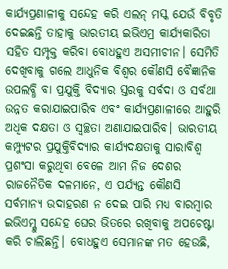କାର୍ଯ୍ୟପ୍ରଣାଳୀକୁ ସନ୍ଦେହ କରି ଏଲନ୍ ମସ୍କ ଯେଉଁ ବିବୃତି ଦେଇଛନ୍ତି ତାହାକୁ ଭାରତୀୟ ଇଭିଏମ୍ର କାର୍ଯ୍ୟକାରିତା ସହିତ ସମ୍ପୃକ୍ତ କରିବା ବୋଧହୁଏ ଅସମୀଚୀନ। ସେମିତି ଦେଖିବାକୁ ଗଲେ ଆଧୁନିକ ବିଶ୍ୱର କୌଣସି ବୈଜ୍ଞାନିକ ଉପଲବ୍ଧି ବା ପ୍ରଯୁକ୍ତି ବିଦ୍ୟାର ସ୍ତରକୁ ସର୍ବଦା ଓ ସର୍ବଥା ଉନ୍ନତ କରାଯାଇପାରିବ ଏବଂ କାର୍ଯ୍ୟପ୍ରଣାଳୀରେ ଆହୁରି ଅଧିକ ଦକ୍ଷତା ଓ ସ୍ୱଚ୍ଛତା ଅଣାଯାଇପାରିବ। ଭାରତୀୟ କମ୍ପ୍ୟୁଟର ପ୍ରଯୁକ୍ତିବିଦ୍ୟାର କାର୍ଯ୍ୟଦକ୍ଷତାକୁ ସାରାବିଶ୍ୱ ପ୍ରଶଂସା କରୁଥିବା ବେଳେ ଆମ ନିଜ ଦେଶର ରାଜନୈତିକ ଦଳମାନେ, ଏ ପର୍ଯ୍ୟନ୍ତ କୌଣସି ସର୍ବମାନ୍ୟ ଉଦାହରଣ ନ ଦେଇ ପାରି ମଧ୍ୟ ବାରମ୍ବାର ଇଭିଏମ୍କୁ ସନ୍ଦେହ ଘେର ଭିତରେ ରଖିବାକୁ ଅପଚେଷ୍ଟା କରି ଚାଲିଛନ୍ତି। ବୋଧହୁଏ ସେମାନଙ୍କ ମତ ହେଉଛି,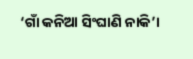‘ଗାଁ କନିଆ ସିଂଘାଣି ନାକି’।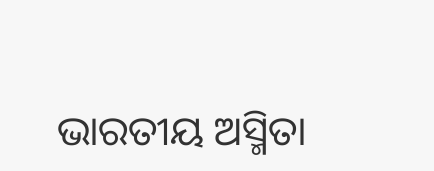ଭାରତୀୟ ଅସ୍ମିତା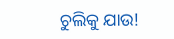ଚୁଲିକୁ ଯାଉ!